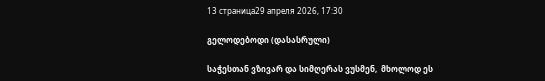13 страница29 апреля 2026, 17:30

გელოდებოდი (დასასრული)

საჭესთან ვზივარ და სიმღერას ვუსმენ,  მხოლოდ ეს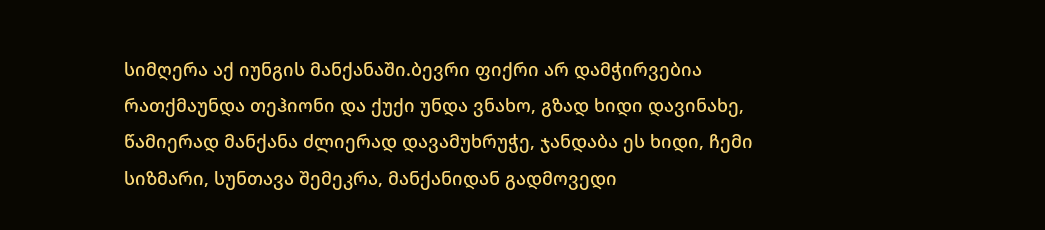სიმღერა აქ იუნგის მანქანაში.ბევრი ფიქრი არ დამჭირვებია რათქმაუნდა თეჰიონი და ქუქი უნდა ვნახო, გზად ხიდი დავინახე, წამიერად მანქანა ძლიერად დავამუხრუჭე, ჯანდაბა ეს ხიდი, ჩემი სიზმარი, სუნთავა შემეკრა, მანქანიდან გადმოვედი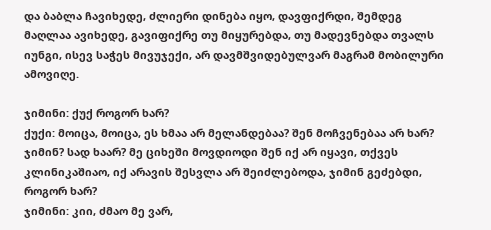და ბაბლა ჩავიხედე, ძლიერი დინება იყო, დავფიქრდი, შემდეგ მაღლაა ავიხედე, გავიფიქრე თუ მიყურებდა, თუ მადევნებდა თვალს იუნგი, ისევ საჭეს მივუჯექი, არ დავმშვიდებულვარ მაგრამ მობილური  ამოვიღე.

ჯიმინი: ქუქ როგორ ხარ?
ქუქი: მოიცა, მოიცა, ეს ხმაა არ მელანდებაა? შენ მოჩვენებაა არ ხარ? ჯიმინ? სად ხაარ? მე ციხეში მოვდიოდი შენ იქ არ იყავი, თქვეს კლინიკაშიაო, იქ არავის შესვლა არ შეიძლებოდა, ჯიმინ გეძებდი, როგორ ხარ?
ჯიმინი: კიი, ძმაო მე ვარ,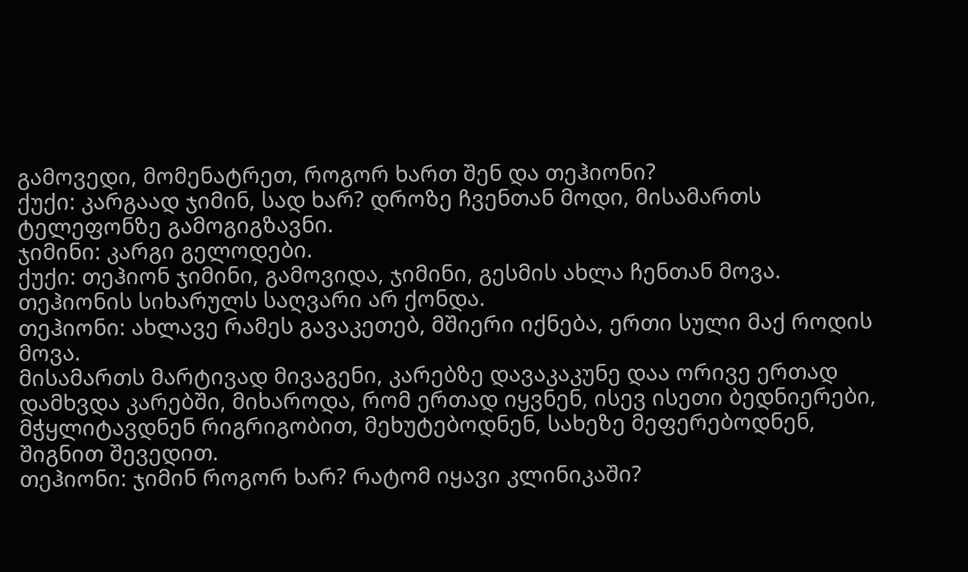გამოვედი, მომენატრეთ, როგორ ხართ შენ და თეჰიონი?
ქუქი: კარგაად ჯიმინ, სად ხარ? დროზე ჩვენთან მოდი, მისამართს ტელეფონზე გამოგიგზავნი.
ჯიმინი: კარგი გელოდები.
ქუქი: თეჰიონ ჯიმინი, გამოვიდა, ჯიმინი, გესმის ახლა ჩენთან მოვა.
თეჰიონის სიხარულს საღვარი არ ქონდა.
თეჰიონი: ახლავე რამეს გავაკეთებ, მშიერი იქნება, ერთი სული მაქ როდის მოვა.
მისამართს მარტივად მივაგენი, კარებზე დავაკაკუნე დაა ორივე ერთად დამხვდა კარებში, მიხაროდა, რომ ერთად იყვნენ, ისევ ისეთი ბედნიერები, მჭყლიტავდნენ რიგრიგობით, მეხუტებოდნენ, სახეზე მეფერებოდნენ, შიგნით შევედით.
თეჰიონი: ჯიმინ როგორ ხარ? რატომ იყავი კლინიკაში?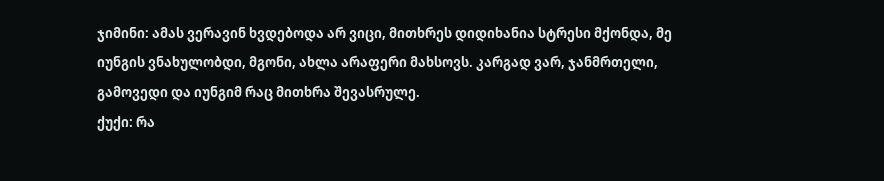ჯიმინი: ამას ვერავინ ხვდებოდა არ ვიცი, მითხრეს დიდიხანია სტრესი მქონდა, მე იუნგის ვნახულობდი, მგონი, ახლა არაფერი მახსოვს. კარგად ვარ, ჯანმრთელი, გამოვედი და იუნგიმ რაც მითხრა შევასრულე.
ქუქი: რა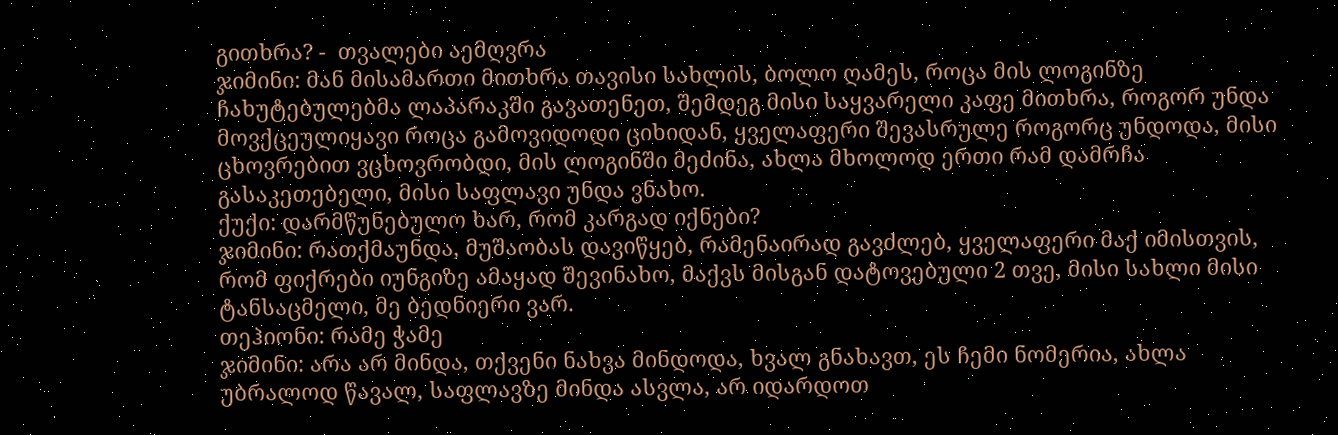გითხრა? -  თვალები აემღვრა
ჯიმინი: მან მისამართი მითხრა თავისი სახლის, ბოლო ღამეს, როცა მის ლოგინზე ჩახუტებულებმა ლაპარაკში გავათენეთ, შემდეგ მისი საყვარელი კაფე მითხრა, როგორ უნდა მოვქცეულიყავი როცა გამოვიდოდი ციხიდან, ყველაფერი შევასრულე როგორც უნდოდა, მისი ცხოვრებით ვცხოვრობდი, მის ლოგინში მეძინა, ახლა მხოლოდ ერთი რამ დამრჩა გასაკეთებელი, მისი საფლავი უნდა ვნახო.
ქუქი: დარმწუნებულო ხარ, რომ კარგად იქნები?
ჯიმინი: რათქმაუნდა, მუშაობას დავიწყებ, რამენაირად გავძლებ, ყველაფერი მაქ იმისთვის, რომ ფიქრები იუნგიზე ამაყად შევინახო, მაქვს მისგან დატოვებული 2 თვე, მისი სახლი მისი ტანსაცმელი, მე ბედნიერი ვარ.
თეჰიონი: რამე ჭამე
ჯიმინი: არა არ მინდა, თქვენი ნახვა მინდოდა, ხვალ გნახავთ, ეს ჩემი ნომერია, ახლა უბრალოდ წავალ, საფლავზე მინდა ასვლა, არ იდარდოთ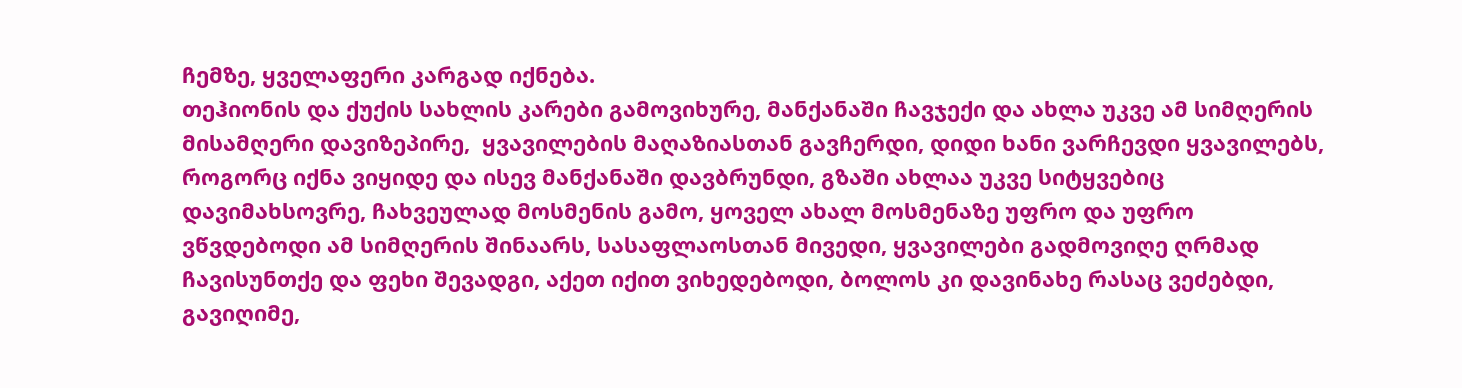ჩემზე, ყველაფერი კარგად იქნება.
თეჰიონის და ქუქის სახლის კარები გამოვიხურე, მანქანაში ჩავჯექი და ახლა უკვე ამ სიმღერის მისამღერი დავიზეპირე,  ყვავილების მაღაზიასთან გავჩერდი, დიდი ხანი ვარჩევდი ყვავილებს, როგორც იქნა ვიყიდე და ისევ მანქანაში დავბრუნდი, გზაში ახლაა უკვე სიტყვებიც დავიმახსოვრე, ჩახვეულად მოსმენის გამო, ყოველ ახალ მოსმენაზე უფრო და უფრო ვწვდებოდი ამ სიმღერის შინაარს, სასაფლაოსთან მივედი, ყვავილები გადმოვიღე ღრმად ჩავისუნთქე და ფეხი შევადგი, აქეთ იქით ვიხედებოდი, ბოლოს კი დავინახე რასაც ვეძებდი, გავიღიმე,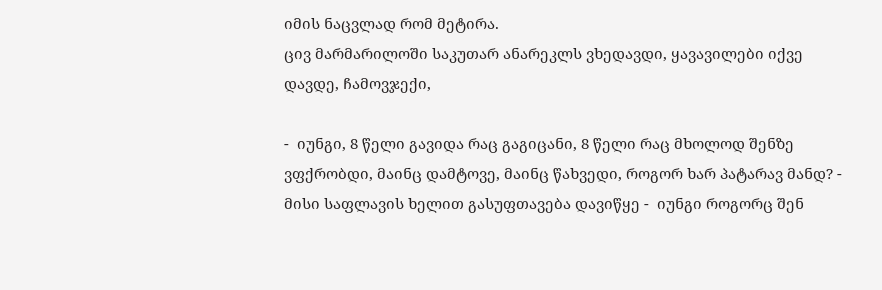იმის ნაცვლად რომ მეტირა.
ცივ მარმარილოში საკუთარ ანარეკლს ვხედავდი, ყავავილები იქვე დავდე, ჩამოვჯექი,

-  იუნგი, 8 წელი გავიდა რაც გაგიცანი, 8 წელი რაც მხოლოდ შენზე ვფქრობდი, მაინც დამტოვე, მაინც წახვედი, როგორ ხარ პატარავ მანდ? -  მისი საფლავის ხელით გასუფთავება დავიწყე -  იუნგი როგორც შენ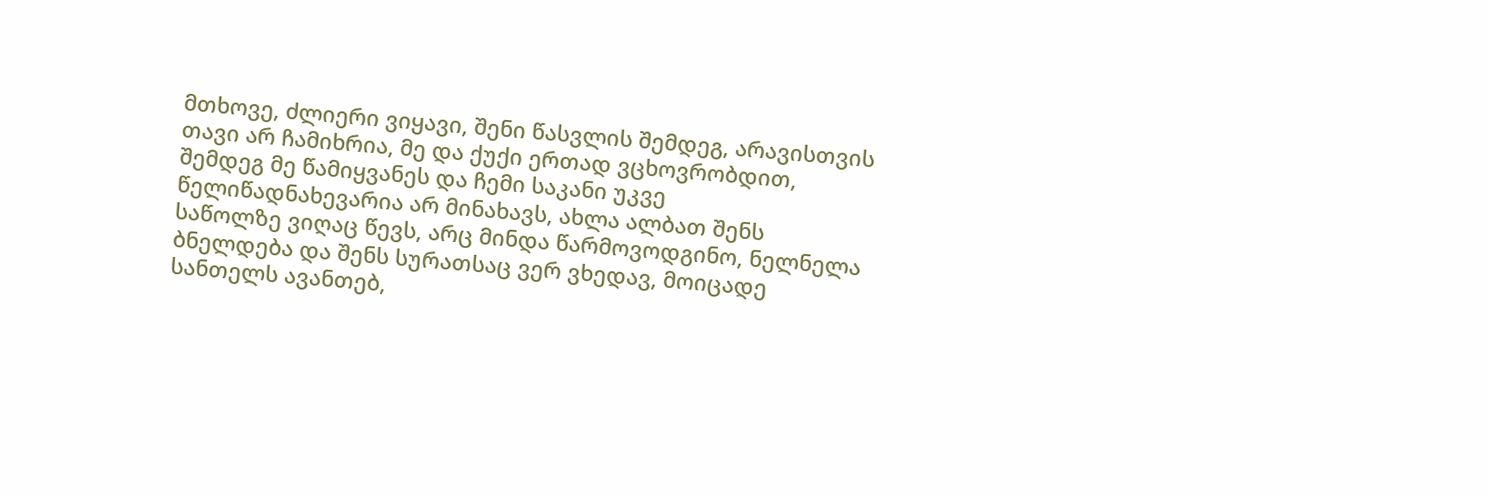მთხოვე, ძლიერი ვიყავი, შენი წასვლის შემდეგ, არავისთვის თავი არ ჩამიხრია, მე და ქუქი ერთად ვცხოვრობდით, შემდეგ მე წამიყვანეს და ჩემი საკანი უკვე წელიწადნახევარია არ მინახავს, ახლა ალბათ შენს საწოლზე ვიღაც წევს, არც მინდა წარმოვოდგინო, ნელნელა ბნელდება და შენს სურათსაც ვერ ვხედავ, მოიცადე სანთელს ავანთებ,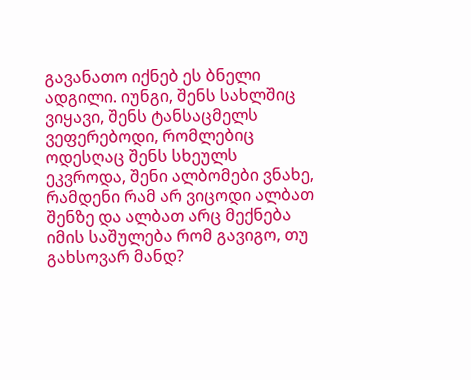გავანათო იქნებ ეს ბნელი ადგილი. იუნგი, შენს სახლშიც ვიყავი, შენს ტანსაცმელს ვეფერებოდი, რომლებიც ოდესღაც შენს სხეულს ეკვროდა, შენი ალბომები ვნახე, რამდენი რამ არ ვიცოდი ალბათ შენზე და ალბათ არც მექნება იმის საშულება რომ გავიგო, თუ გახსოვარ მანდ?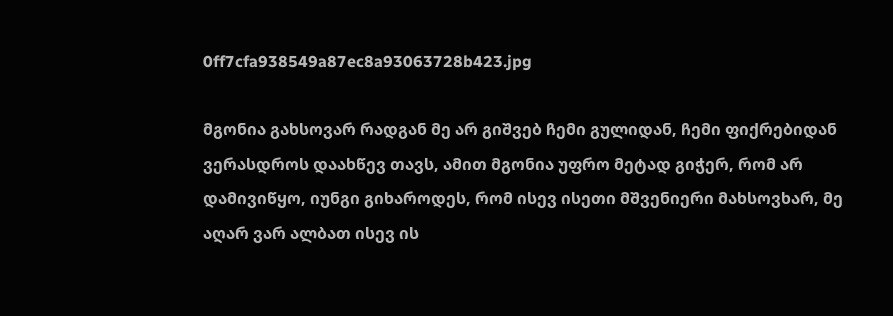0ff7cfa938549a87ec8a93063728b423.jpg

მგონია გახსოვარ რადგან მე არ გიშვებ ჩემი გულიდან, ჩემი ფიქრებიდან ვერასდროს დაახწევ თავს, ამით მგონია უფრო მეტად გიჭერ, რომ არ დამივიწყო, იუნგი გიხაროდეს, რომ ისევ ისეთი მშვენიერი მახსოვხარ, მე აღარ ვარ ალბათ ისევ ის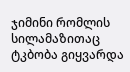ჯიმინი რომლის სილამაზითაც ტკბობა გიყვარდა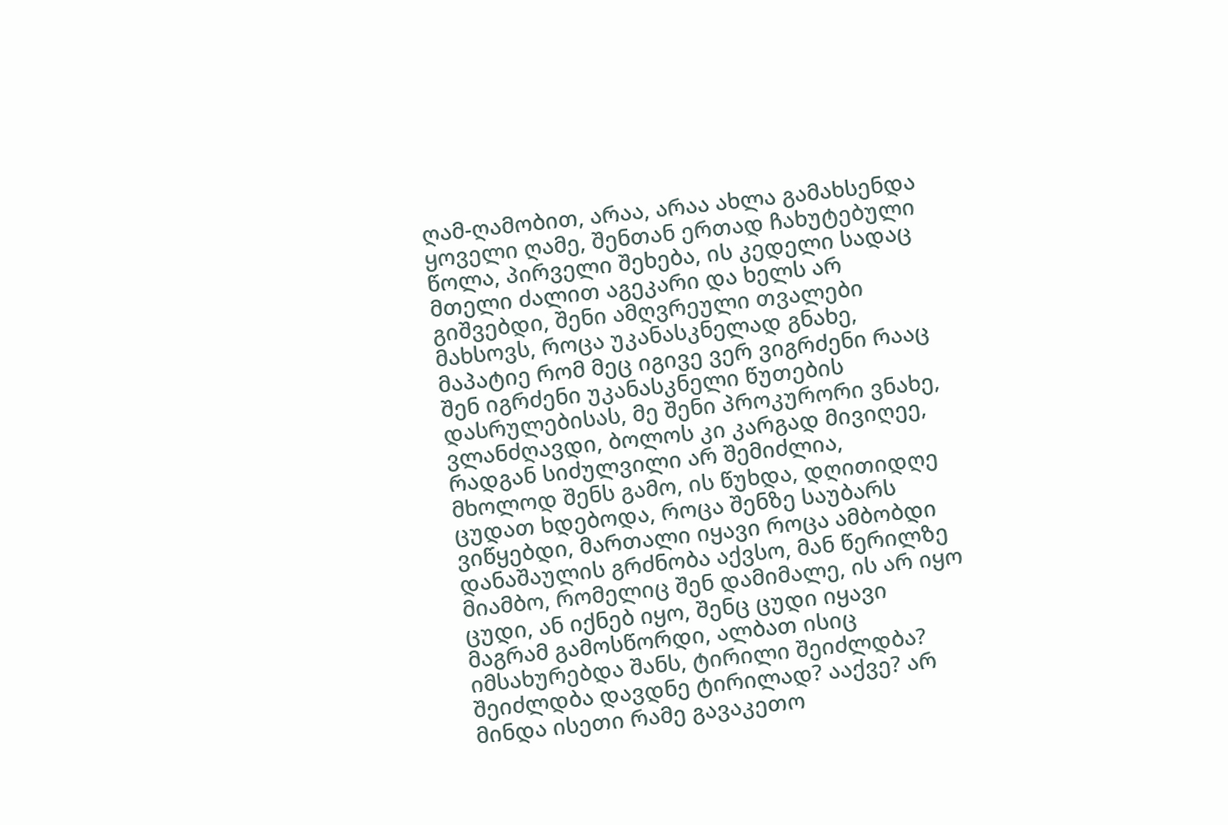ღამ-ღამობით, არაა, არაა ახლა გამახსენდა ყოველი ღამე, შენთან ერთად ჩახუტებული წოლა, პირველი შეხება, ის კედელი სადაც მთელი ძალით აგეკარი და ხელს არ გიშვებდი, შენი ამღვრეული თვალები მახსოვს, როცა უკანასკნელად გნახე, მაპატიე რომ მეც იგივე ვერ ვიგრძენი რააც შენ იგრძენი უკანასკნელი წუთების დასრულებისას, მე შენი პროკურორი ვნახე, ვლანძღავდი, ბოლოს კი კარგად მივიღეე, რადგან სიძულვილი არ შემიძლია, მხოლოდ შენს გამო, ის წუხდა, დღითიდღე ცუდათ ხდებოდა, როცა შენზე საუბარს ვიწყებდი, მართალი იყავი როცა ამბობდი დანაშაულის გრძნობა აქვსო, მან წერილზე მიამბო, რომელიც შენ დამიმალე, ის არ იყო ცუდი, ან იქნებ იყო, შენც ცუდი იყავი მაგრამ გამოსწორდი, ალბათ ისიც იმსახურებდა შანს, ტირილი შეიძლდბა? შეიძლდბა დავდნე ტირილად? ააქვე? არ მინდა ისეთი რამე გავაკეთო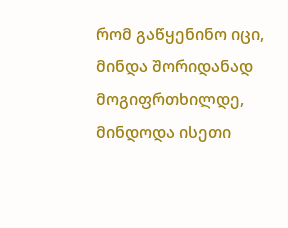რომ გაწყენინო იცი, მინდა შორიდანად მოგიფრთხილდე, მინდოდა ისეთი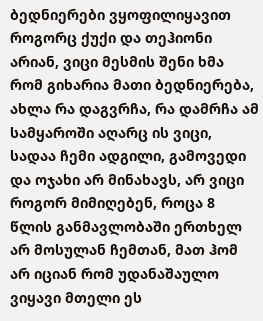ბედნიერები ვყოფილიყავით როგორც ქუქი და თეჰიონი არიან, ვიცი მესმის შენი ხმა რომ გიხარია მათი ბედნიერება, ახლა რა დაგვრჩა, რა დამრჩა ამ სამყაროში აღარც ის ვიცი, სადაა ჩემი ადგილი, გამოვედი და ოჯახი არ მინახავს, არ ვიცი როგორ მიმიღებენ, როცა 8 წლის განმავლობაში ერთხელ არ მოსულან ჩემთან, მათ ჰომ არ იციან რომ უდანაშაულო ვიყავი მთელი ეს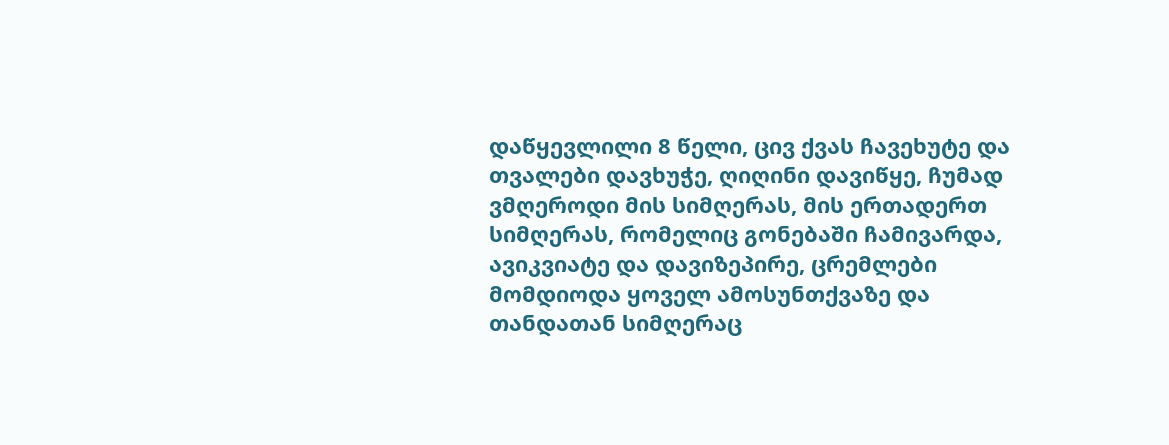დაწყევლილი 8 წელი, ცივ ქვას ჩავეხუტე და თვალები დავხუჭე, ღიღინი დავიწყე, ჩუმად ვმღეროდი მის სიმღერას, მის ერთადერთ სიმღერას, რომელიც გონებაში ჩამივარდა, ავიკვიატე და დავიზეპირე, ცრემლები მომდიოდა ყოველ ამოსუნთქვაზე და თანდათან სიმღერაც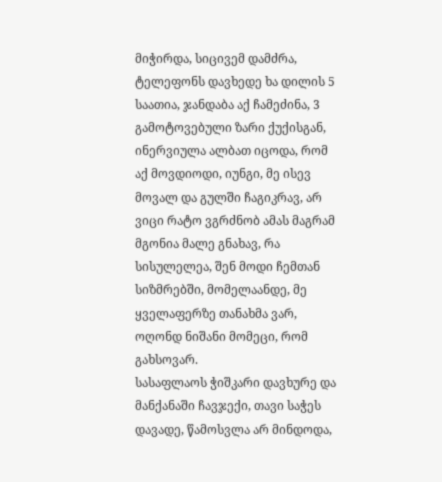მიჭირდა, სიცივემ დამძრა, ტელეფონს დავხედე ხა დილის 5 საათია, ჯანდაბა აქ ჩამეძინა, 3 გამოტოვებული ზარი ქუქისგან, ინერვიულა ალბათ იცოდა, რომ აქ მოვდიოდი, იუნგი, მე ისევ მოვალ და გულში ჩაგიკრავ, არ ვიცი რატო ვგრძნობ ამას მაგრამ მგონია მალე გნახავ, რა სისულელეა, შენ მოდი ჩემთან სიზმრებში, მომელაანდე, მე ყველაფერზე თანახმა ვარ, ოღონდ ნიშანი მომეცი, რომ გახსოვარ.
სასაფლაოს ჭიშკარი დავხურე და მანქანაში ჩავჯექი, თავი საჭეს დავადე, წამოსვლა არ მინდოდა,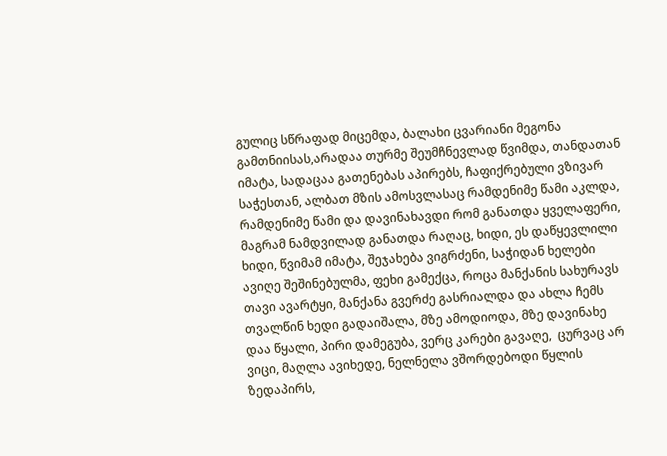გულიც სწრაფად მიცემდა, ბალახი ცვარიანი მეგონა გამთნიისას,არადაა თურმე შეუმჩნევლად წვიმდა, თანდათან იმატა, სადაცაა გათენებას აპირებს, ჩაფიქრებული ვზივარ საჭესთან, ალბათ მზის ამოსვლასაც რამდენიმე წამი აკლდა, რამდენიმე წამი და დავინახავდი რომ განათდა ყველაფერი, მაგრამ ნამდვილად განათდა რაღაც, ხიდი, ეს დაწყევლილი ხიდი, წვიმამ იმატა, შეჯახება ვიგრძენი, საჭიდან ხელები ავიღე შეშინებულმა, ფეხი გამექცა, როცა მანქანის სახურავს თავი ავარტყი, მანქანა გვერძე გასრიალდა და ახლა ჩემს თვალწინ ხედი გადაიშალა, მზე ამოდიოდა, მზე დავინახე დაა წყალი, პირი დამეგუბა, ვერც კარები გავაღე,  ცურვაც არ ვიცი, მაღლა ავიხედე, ნელნელა ვშორდებოდი წყლის ზედაპირს,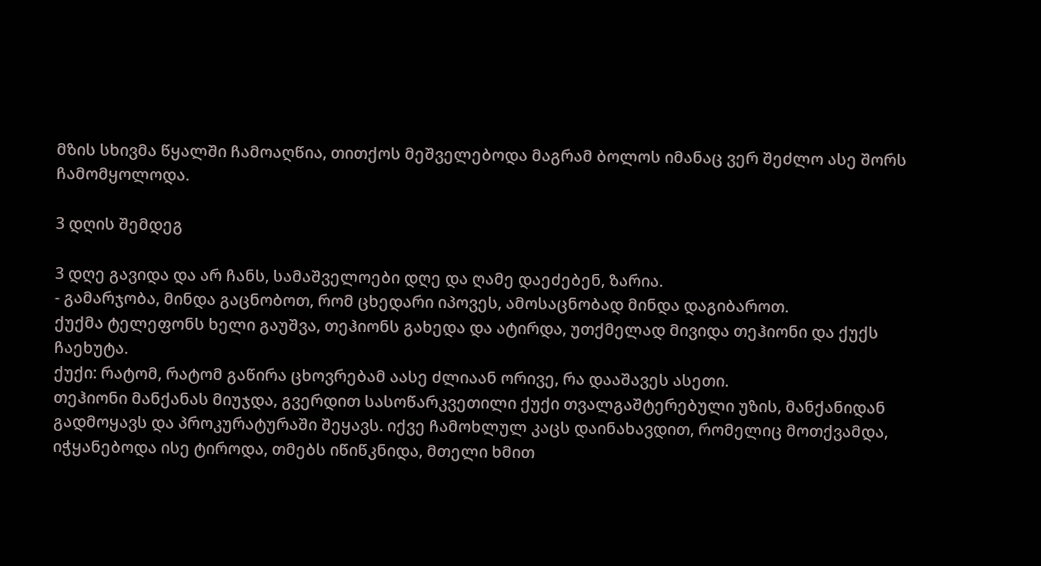მზის სხივმა წყალში ჩამოაღწია, თითქოს მეშველებოდა მაგრამ ბოლოს იმანაც ვერ შეძლო ასე შორს ჩამომყოლოდა.

3 დღის შემდეგ

3 დღე გავიდა და არ ჩანს, სამაშველოები დღე და ღამე დაეძებენ, ზარია.
- გამარჯობა, მინდა გაცნობოთ, რომ ცხედარი იპოვეს, ამოსაცნობად მინდა დაგიბაროთ.
ქუქმა ტელეფონს ხელი გაუშვა, თეჰიონს გახედა და ატირდა, უთქმელად მივიდა თეჰიონი და ქუქს ჩაეხუტა.
ქუქი: რატომ, რატომ გაწირა ცხოვრებამ აასე ძლიაან ორივე, რა დააშავეს ასეთი.
თეჰიონი მანქანას მიუჯდა, გვერდით სასოწარკვეთილი ქუქი თვალგაშტერებული უზის, მანქანიდან გადმოყავს და პროკურატურაში შეყავს. იქვე ჩამოხლულ კაცს დაინახავდით, რომელიც მოთქვამდა, იჭყანებოდა ისე ტიროდა, თმებს იწიწკნიდა, მთელი ხმით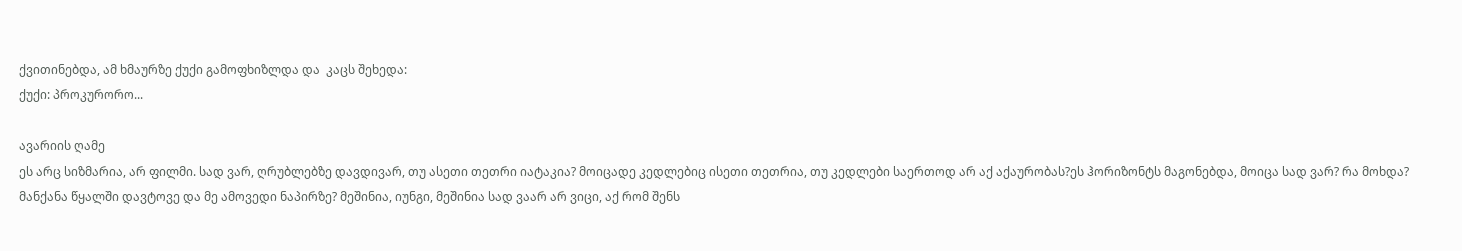ქვითინებდა, ამ ხმაურზე ქუქი გამოფხიზლდა და  კაცს შეხედა:
ქუქი: პროკურორო...

ავარიის ღამე
ეს არც სიზმარია, არ ფილმი. სად ვარ, ღრუბლებზე დავდივარ, თუ ასეთი თეთრი იატაკია? მოიცადე კედლებიც ისეთი თეთრია, თუ კედლები საერთოდ არ აქ აქაურობას?ეს ჰორიზონტს მაგონებდა, მოიცა სად ვარ? რა მოხდა? მანქანა წყალში დავტოვე და მე ამოვედი ნაპირზე? მეშინია, იუნგი, მეშინია სად ვაარ არ ვიცი, აქ რომ შენს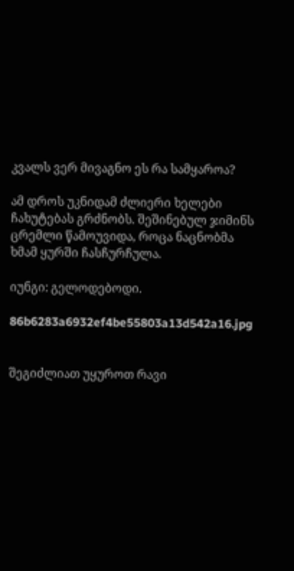კვალს ვერ მივაგნო ეს რა სამყაროა?

ამ დროს უკნიდამ ძლიერი ხელები ჩახუტებას გრძნობს. შეშინებულ ჯიმინს  ცრემლი წამოუვიდა, როცა ნაცნობმა ხმამ ყურში ჩასჩურჩულა.

იუნგი: გელოდებოდი.

86b6283a6932ef4be55803a13d542a16.jpg


შეგიძლიათ უყუროთ რავი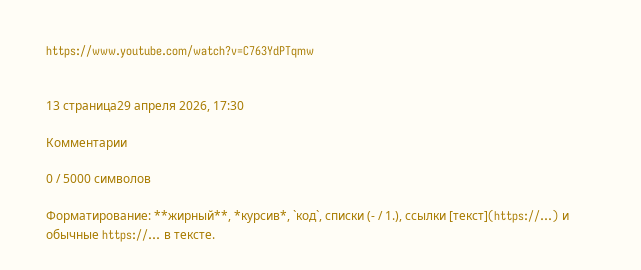https://www.youtube.com/watch?v=C763YdPTqmw


13 страница29 апреля 2026, 17:30

Комментарии

0 / 5000 символов

Форматирование: **жирный**, *курсив*, `код`, списки (- / 1.), ссылки [текст](https://…) и обычные https://… в тексте.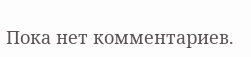Пока нет комментариев.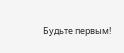Будьте первым!